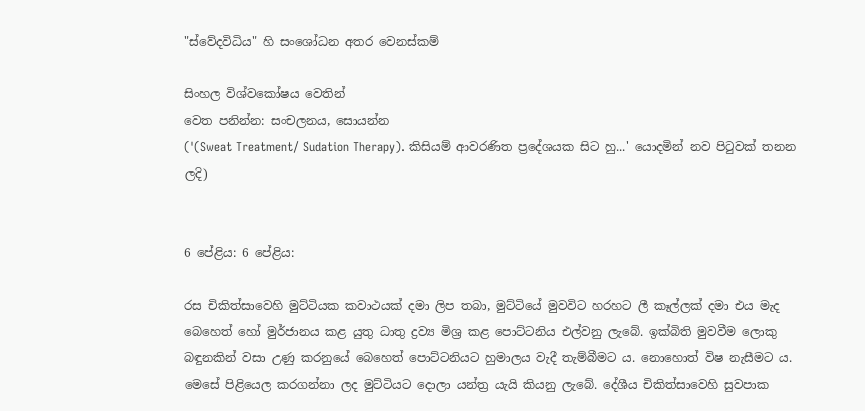"ස්වේදවිධිය" හි සංශෝධන අතර වෙනස්කම්

සිංහල විශ්වකෝෂය වෙතින්
වෙත පනින්න: සංචලනය, සොයන්න
('(Sweat Treatment/ Sudation Therapy). කිසියම් ආවරණිත ප්‍රදේශයක සිට හු...' යොදමින් නව පිටුවක් තනන ලදි)


6 පේළිය: 6 පේළිය:

රස චිකිත්සාවෙහි මුට්ටියක කවාථයක් දමා ලිප තබා, මුට්ටියේ මුවවිට හරහට ලී කෑල්ලක් දමා එය මැද බෙහෙත් හෝ මුර්ජානය කළ යුතු ධාතු ද්‍රව්‍ය මිශ්‍ර කළ පොට්ටනිය එල්වනු ලැබේ. ඉක්බිති මුවවීම ලොකු බඳුනකින් වසා උණු කරනුයේ බෙහෙත් පොට්ටනියට හුමාලය වැදී තැම්බීමට ය. නොහොත් විෂ නැසීමට ය. මෙසේ පිළියෙල කරගන්නා ලද මුට්ටියට දොලා යන්ත්‍ර යැයි කියනු ලැබේ. දේශීය චිකිත්සාවෙහි සුවපාක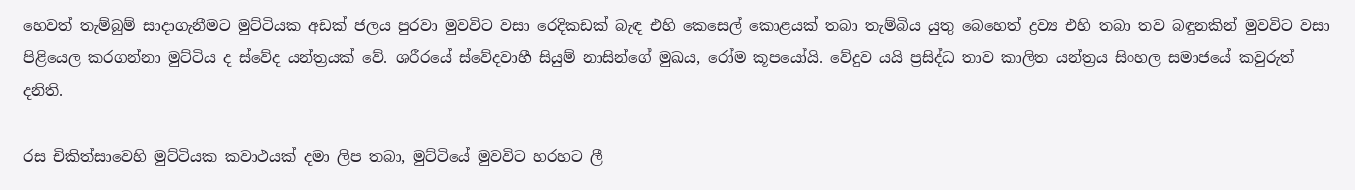හෙවත් තැම්බුම් සාදාගැනීමට මුට්ටියක අඩක් ජලය පුරවා මුවවිට වසා රෙදිකඩක් බැඳ එහි කෙසෙල් කොළයක් තබා තැම්බිය යුතු බෙහෙත් ද්‍රව්‍ය එහි තබා තව බඳුනකින් මුවවිට වසා පිළියෙල කරගන්නා මුට්ටිය ද ස්වේද යන්ත්‍රයක් වේ. ශරීරයේ ස්වේදවාහී සියුම් නාසින්ගේ මුඛය, රෝම කූපයෝයි. වේදුව යයි ප්‍රසිද්ධ තාව කාලිත යන්ත්‍රය සිංහල සමාජයේ කවුරුත් දනිති.

රස චිකිත්සාවෙහි මුට්ටියක කවාථයක් දමා ලිප තබා, මුට්ටියේ මුවවිට හරහට ලී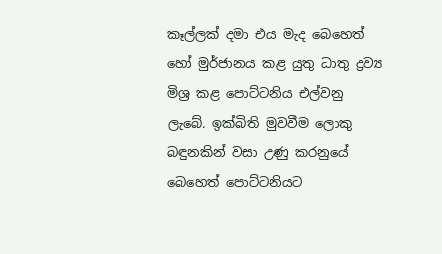කෑල්ලක් දමා එය මැද බෙහෙත් හෝ මුර්ජානය කළ යුතු ධාතු ද්‍රව්‍ය මිශ්‍ර කළ පොට්ටනිය එල්වනු ලැබේ. ඉක්බිති මුවවීම ලොකු බඳුනකින් වසා උණු කරනුයේ බෙහෙත් පොට්ටනියට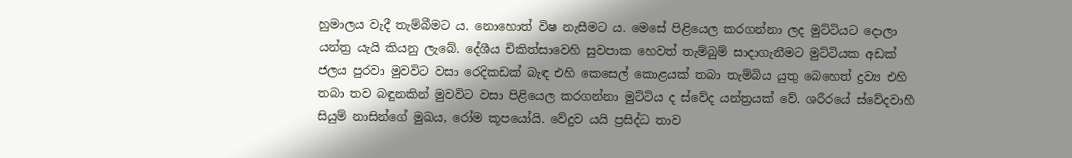හුමාලය වැදී තැම්බීමට ය. නොහොත් විෂ නැසීමට ය. මෙසේ පිළියෙල කරගන්නා ලද මුට්ටියට දොලා යන්ත්‍ර යැයි කියනු ලැබේ. දේශීය චිකිත්සාවෙහි සුවපාක හෙවත් තැම්බුම් සාදාගැනීමට මුට්ටියක අඩක් ජලය පුරවා මුවවිට වසා රෙදිකඩක් බැඳ එහි කෙසෙල් කොළයක් තබා තැම්බිය යුතු බෙහෙත් ද්‍රව්‍ය එහි තබා තව බඳුනකින් මුවවිට වසා පිළියෙල කරගන්නා මුට්ටිය ද ස්වේද යන්ත්‍රයක් වේ. ශරීරයේ ස්වේදවාහී සියුම් නාසින්ගේ මුඛය, රෝම කූපයෝයි. වේදුව යයි ප්‍රසිද්ධ තාව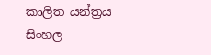කාලිත යන්ත්‍රය සිංහල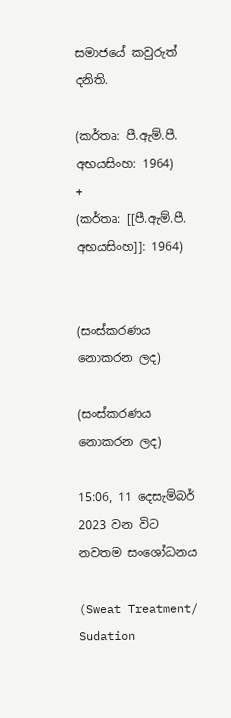සමාජයේ කවුරුත් දනිති.

(කර්තෘ: පී.ඇම්.පී. අභයසිංහ: 1964)
+
(කර්තෘ: [[පී.ඇම්.පී. අභයසිංහ]]: 1964)


(සංස්කරණය නොකරන ලද)

(සංස්කරණය නොකරන ලද)

15:06, 11 දෙසැම්බර් 2023 වන විට නවතම සංශෝධනය

(Sweat Treatment/ Sudation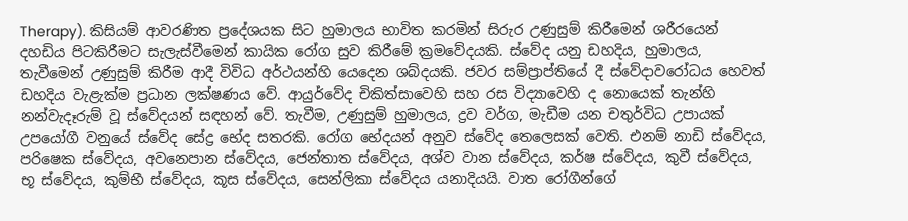Therapy). කිසියම් ආවරණිත ප්‍රදේශයක සිට හුමාලය භාවිත කරමින් සිරුර උණුසුම් කිරීමෙන් ශරීරයෙන් දහඩිය පිටකිරීමට සැලැස්වීමෙන් කායික රෝග සුව කිරීමේ ක්‍රමවේදයකි. ස්වේද යනු ඩහදිය, හුමාලය, තැවීමෙන් උණුසුම් කිරීම ආදී විවිධ අර්ථයන්හි යෙදෙන ශබ්දයකි. ජවර සම්ප්‍රාප්තියේ දී ස්වේදාවරෝධය හෙවත් ඩහදිය වැළැක්ම ප්‍රධාන ලක්ෂණය වේ. ආයුර්වේද චිකිත්සාවෙහි සහ රස විද්‍යාවෙහි ද නොයෙක් තැන්හි නන්වැදෑරුම් වූ ස්වේදයන් සඳහන් වේ. තැවීම, උණුසුම් හුමාලය, ද්‍රව වර්ග, මැඩීම යන චතුර්විධ උපායක් උපයෝගී වනුයේ ස්වේද සේද්‍ර භේද සතරකි. රෝග භේදයන් අනුව ස්වේද තෙලෙසක් වෙති. එනම් නාඩි ස්වේදය, පරිෂෙක ස්වේදය, අවනෙපාන ස්වේද‍ය, ජෙන්තාත ස්වේදය, අශ්ව වාන ස්වේදය, කර්ෂ ස්වේදය, කුවී ස්වේදය, භූ ස්වේදය, කුම්භී ස්වේදය, කූස ස්වේදය, සෙන්ලිකා ස්වේදය යනාදියයි. වාත රෝගීන්ගේ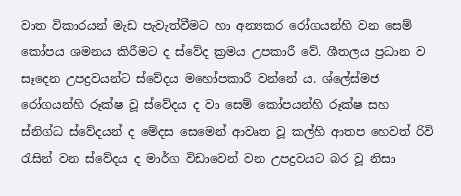වාත විකාරයන් මැඩ පැවැත්වීමට හා අන්‍යකර රෝගයන්හි වන සෙම් කෝපය ශමනය කිරීමට ද ස්වේද ක්‍රමය උපකාරී වේ. ශීතලය ප්‍රධාන ව සෑදෙන උපද්‍රවයන්ට ස්වේදය මහෝපකාරී වන්නේ ය. ශ්ලේස්මජ රෝගයන්හි රූක්ෂ වූ ස්වේදය ද වා සෙම් කෝපයන්හි රූක්ෂ සහ ස්නිග්ධ ස්වේදයන් ද මේදස සෙමෙන් ආවෘත වූ කල්හි ආතප හෙවත් රිවි රැසින් වන ස්වේදය ද මාර්ග විඩාවෙන් වන උපද්‍රවයට බර වූ නිසා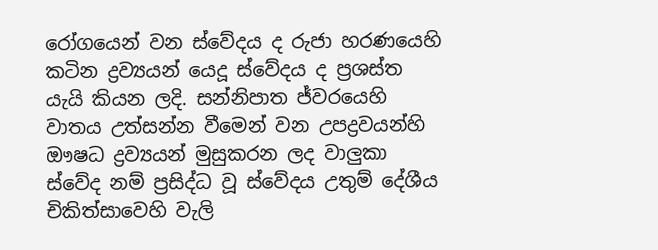රෝගයෙන් වන ස්වේදය ද රුජා හරණයෙහි කටින ද්‍රව්‍යයන් යෙදූ ස්වේදය ද ප්‍රශස්ත යැයි කියන ලදි. සන්නිපාත ජ්වරයෙහි වාතය උත්සන්න වීමෙන් වන උපද්‍රවයන්හි ඖෂධ ද්‍රව්‍යයන් මුසුකරන ලද වාලුකා ස්වේද නම් ප්‍රසිද්ධ වූ ස්වේදය උතුම් දේශීය චිකිත්සාවෙහි වැලි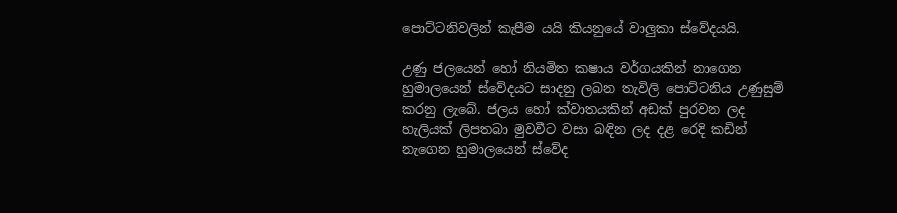පොට්ටනිවලින් කැපීම යයි කියනුයේ වාලුකා ස්වේදයයි.

උණු ජලයෙන් හෝ නියමිත කෂාය වර්ගයකින් නාගෙන හුමාලයෙන් ස්වේදයට සාදනු ලබන තැවිලි පොට්ටනිය උණුසුම් කරනු ලැබේ. ජලය හෝ ක්වාතයකින් අඩක් පුරවන ලද හැලියක් ලිපතබා මුවවීට වසා බඳින ලද දළ රෙදි කඩින් නැගෙන හුමාලයෙන් ස්වේද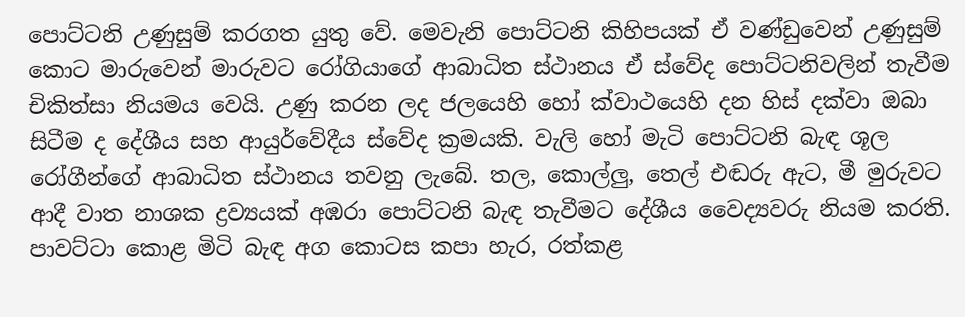පොට්ටනි උණුසුම් කරගත යුතු වේ. මෙවැනි පොට්ටනි කිහිපයක් ඒ වණ්ඩුවෙන් උණුසුම් කොට මාරුවෙන් මාරුවට රෝගියාගේ ආබාධිත ස්ථානය ඒ ස්වේද පොට්ටනිවලින් තැවීම චිකිත්සා නියමය වෙයි. උණු කරන ලද ජලයෙහි හෝ ක්වාථයෙහි දන හිස් දක්වා ඔබා සිටීම ද දේශීය සහ ආයුර්වේදීය ස්වේද ක්‍රමයකි. වැලි හෝ මැටි පොට්ටනි බැඳ ශූල රෝගීන්ගේ ආබාධිත ස්ථානය තවනු ලැබේ. තල, කොල්ලු, තෙල් එඬරු ඇට, මී මුරුවට ආදී වාත නාශක ද්‍රව්‍යයක් අඹරා පොට්ටනි බැඳ තැවීමට දේශීය වෛද්‍යවරු නියම කරති. පාවට්ටා කොළ මිටි බැඳ අග කොටස කපා හැර, රත්කළ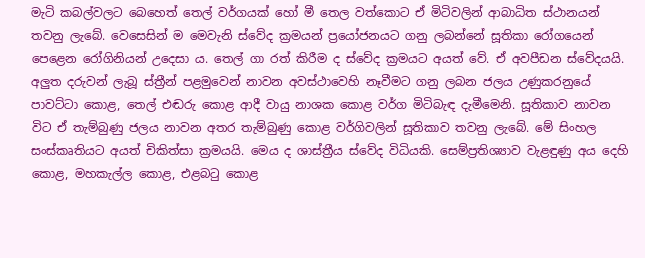මැටි කබල්වලට බෙහෙත් තෙල් වර්ගයක් හෝ මී තෙල වත්කොට ඒ මිටිවලින් ආබාධිත ස්ථානයන් තවනු ලැබේ. වෙසෙසින් ම මෙවැනි ස්වේද ක්‍රමයන් ප්‍රයෝජනයට ගනු ලබන්නේ සූතිකා රෝගයෙන් පෙළෙන රෝගිනියන් උදෙසා ය. තෙල් ගා රත් කිරීම ද ස්වේද ක්‍රමයට අයත් වේ. ඒ අවපීඩන ස්වේදයයි. අලුත දරුවන් ලැබූ ස්ත්‍රීන් පළමුවෙන් නාවන අවස්ථාවෙහි නෑවීමට ගනු ලබන ජලය උණුකරනුයේ පාවට්ටා කොළ, තෙල් එඬරු කොළ ආදී වායු නාශක කොළ වර්ග මිටිබැඳ දැමීමෙනි. සූතිකාව නාවන විට ඒ තැම්බුණු ජලය නාවන අතර තැම්බුණු කොළ වර්ගිවලින් සූතිකාව තවනු ලැබේ. මේ සිංහල සංස්කෘතියට අයත් චිකිත්සා ක්‍රමයයි. මෙය ද ශාස්ත්‍රීය ස්වේද විධියකි. සෙම්ප්‍රතිශ්‍යාව වැළඳුණු අය දෙහි කොළ, මහකැල්ල කොළ, එළබටු කොළ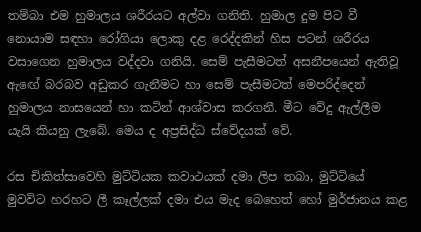තම්බා එම හුමාලය ශරීරයට අල්වා ගනිති. හුමාල දුම පිට වී නොයාම සඳහා රෝගියා ලොකු දළ රෙද්දකින් හිස පටන් ශරීරය වසාගෙන හුමාලය වද්දවා ගනියි. සෙම් පැසීමටත් අසනීපයෙන් ඇතිවූ ඇඟේ බරබව අඩුකර ගැනීමට හා සෙම් පැසීමටත් මෙපරිද්දෙන් හුමාලය නාසයෙන් හා කටින් ආශ්වාස කරගනී. මීට වේදු ඇල්ලීම යැයි කියනු ලැබේ. මෙය ද අප්‍රසිද්ධ ස්වේදයක් වේ.

රස චිකිත්සාවෙහි මුට්ටියක කවාථයක් දමා ලිප තබා, මුට්ටියේ මුවවිට හරහට ලී කෑල්ලක් දමා එය මැද බෙහෙත් හෝ මුර්ජානය කළ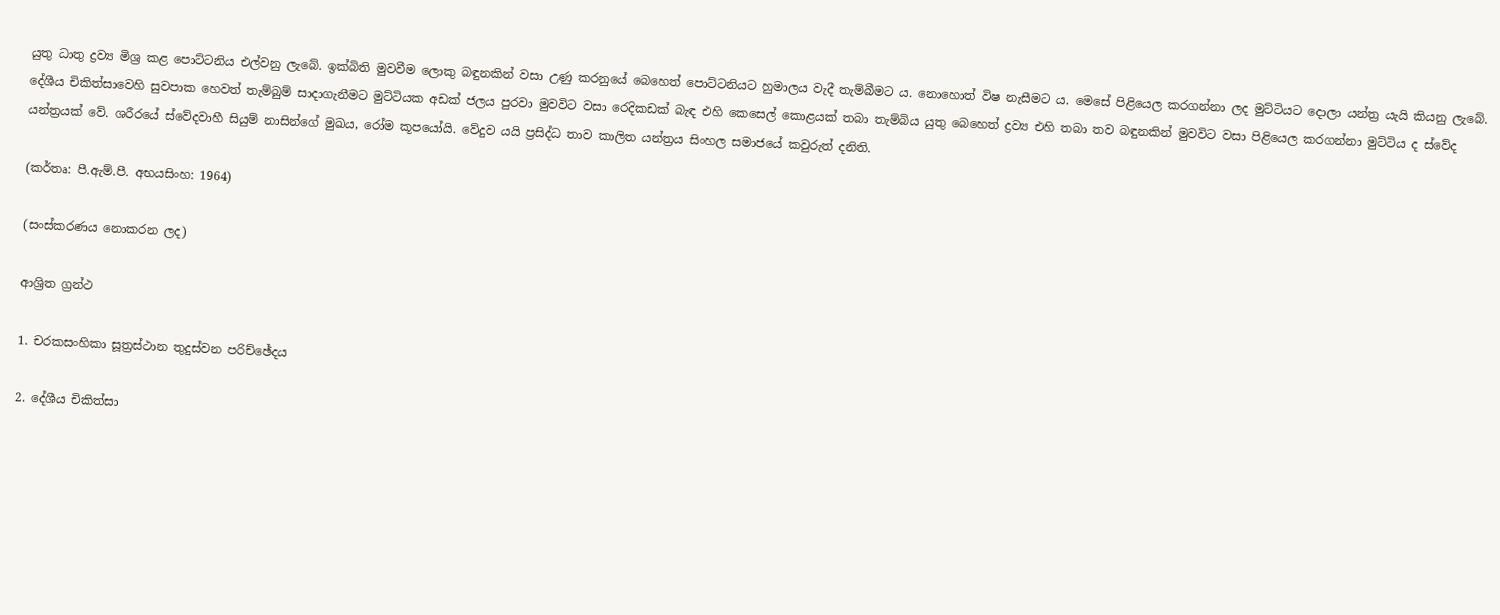යුතු ධාතු ද්‍රව්‍ය මිශ්‍ර කළ පොට්ටනිය එල්වනු ලැබේ. ඉක්බිති මුවවීම ලොකු බඳුනකින් වසා උණු කරනුයේ බෙහෙත් පොට්ටනියට හුමාලය වැදී තැම්බීමට ය. නොහොත් විෂ නැසීමට ය. මෙසේ පිළියෙල කරගන්නා ලද මුට්ටියට දොලා යන්ත්‍ර යැයි කියනු ලැබේ. දේශීය චිකිත්සාවෙහි සුවපාක හෙවත් තැම්බුම් සාදාගැනීමට මුට්ටියක අඩක් ජලය පුරවා මුවවිට වසා රෙදිකඩක් බැඳ එහි කෙසෙල් කොළයක් තබා තැම්බිය යුතු බෙහෙත් ද්‍රව්‍ය එහි තබා තව බඳුනකින් මුවවිට වසා පිළියෙල කරගන්නා මුට්ටිය ද ස්වේද යන්ත්‍රයක් වේ. ශරීරයේ ස්වේදවාහී සියුම් නාසින්ගේ මුඛය, රෝම කූපයෝයි. වේදුව යයි ප්‍රසිද්ධ තාව කාලිත යන්ත්‍රය සිංහල සමාජයේ කවුරුත් දනිති.

(කර්තෘ: පී.ඇම්.පී. අභයසිංහ: 1964)

(සංස්කරණය නොකරන ලද)

ආශ්‍රිත ග්‍රන්ථ

1. චරකසංහිකා සූත්‍රස්ථාන තුදුස්වන පරිච්ඡේදය

2. දේශීය චිකිත්සා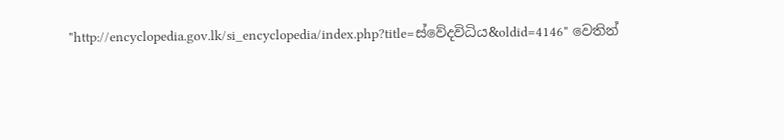"http://encyclopedia.gov.lk/si_encyclopedia/index.php?title=ස්වේදවිධිය&oldid=4146" වෙතින්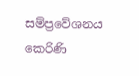සම්ප්‍රවේශනය කෙරිණි